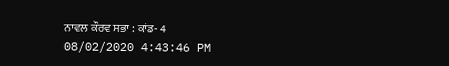ਨਾਵਲ ਕੌਰਵ ਸਭਾ : ਕਾਂਡ- 4
08/02/2020 4:43:46 PM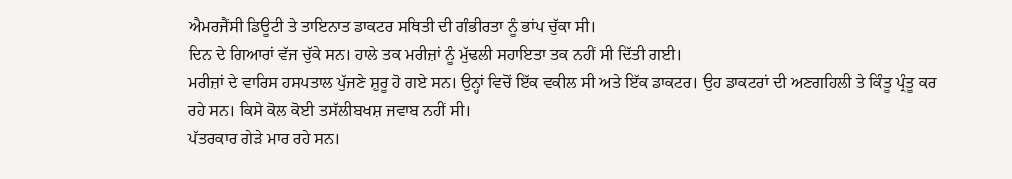ਐਮਰਜੈਂਸੀ ਡਿਊਟੀ ਤੇ ਤਾਇਨਾਤ ਡਾਕਟਰ ਸਥਿਤੀ ਦੀ ਗੰਭੀਰਤਾ ਨੂੰ ਭਾਂਪ ਚੁੱਕਾ ਸੀ।
ਦਿਨ ਦੇ ਗਿਆਰਾਂ ਵੱਜ ਚੁੱਕੇ ਸਨ। ਹਾਲੇ ਤਕ ਮਰੀਜ਼ਾਂ ਨੂੰ ਮੁੱਢਲੀ ਸਹਾਇਤਾ ਤਕ ਨਹੀਂ ਸੀ ਦਿੱਤੀ ਗਈ।
ਮਰੀਜ਼ਾਂ ਦੇ ਵਾਰਿਸ ਹਸਪਤਾਲ ਪੁੱਜਣੇ ਸ਼ੁਰੂ ਹੋ ਗਏ ਸਨ। ਉਨ੍ਹਾਂ ਵਿਚੋਂ ਇੱਕ ਵਕੀਲ ਸੀ ਅਤੇ ਇੱਕ ਡਾਕਟਰ। ਉਹ ਡਾਕਟਰਾਂ ਦੀ ਅਣਗਹਿਲੀ ਤੇ ਕਿੰਤੂ ਪ੍ਰੰਤੂ ਕਰ ਰਹੇ ਸਨ। ਕਿਸੇ ਕੋਲ ਕੋਈ ਤਸੱਲੀਬਖਸ਼ ਜਵਾਬ ਨਹੀਂ ਸੀ।
ਪੱਤਰਕਾਰ ਗੇੜੇ ਮਾਰ ਰਹੇ ਸਨ।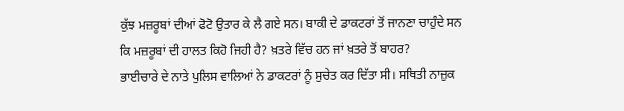ਕੁੱਝ ਮਜ਼ਰੂਬਾਂ ਦੀਆਂ ਫੋਟੋ ਉਤਾਰ ਕੇ ਲੈ ਗਏ ਸਨ। ਬਾਕੀ ਦੇ ਡਾਕਟਰਾਂ ਤੋਂ ਜਾਨਣਾ ਚਾਹੁੰਦੇ ਸਨ ਕਿ ਮਜ਼ਰੂਬਾਂ ਦੀ ਹਾਲਤ ਕਿਹੋ ਜਿਹੀ ਹੈ? ਖ਼ਤਰੇ ਵਿੱਚ ਹਨ ਜਾਂ ਖ਼ਤਰੇ ਤੋਂ ਬਾਹਰ?
ਭਾਈਚਾਰੇ ਦੇ ਨਾਤੇ ਪੁਲਿਸ ਵਾਲਿਆਂ ਨੇ ਡਾਕਟਰਾਂ ਨੂੰ ਸੁਚੇਤ ਕਰ ਦਿੱਤਾ ਸੀ। ਸਥਿਤੀ ਨਾਜ਼ੁਕ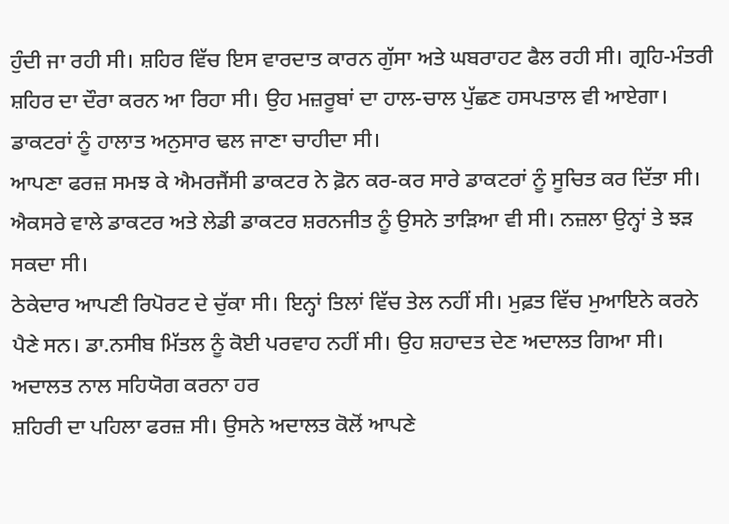ਹੁੰਦੀ ਜਾ ਰਹੀ ਸੀ। ਸ਼ਹਿਰ ਵਿੱਚ ਇਸ ਵਾਰਦਾਤ ਕਾਰਨ ਗੁੱਸਾ ਅਤੇ ਘਬਰਾਹਟ ਫੈਲ ਰਹੀ ਸੀ। ਗ੍ਰਹਿ-ਮੰਤਰੀ ਸ਼ਹਿਰ ਦਾ ਦੌਰਾ ਕਰਨ ਆ ਰਿਹਾ ਸੀ। ਉਹ ਮਜ਼ਰੂਬਾਂ ਦਾ ਹਾਲ-ਚਾਲ ਪੁੱਛਣ ਹਸਪਤਾਲ ਵੀ ਆਏਗਾ। ਡਾਕਟਰਾਂ ਨੂੰ ਹਾਲਾਤ ਅਨੁਸਾਰ ਢਲ ਜਾਣਾ ਚਾਹੀਦਾ ਸੀ।
ਆਪਣਾ ਫਰਜ਼ ਸਮਝ ਕੇ ਐਮਰਜੈਂਸੀ ਡਾਕਟਰ ਨੇ ਫ਼ੋਨ ਕਰ-ਕਰ ਸਾਰੇ ਡਾਕਟਰਾਂ ਨੂੰ ਸੂਚਿਤ ਕਰ ਦਿੱਤਾ ਸੀ। ਐਕਸਰੇ ਵਾਲੇ ਡਾਕਟਰ ਅਤੇ ਲੇਡੀ ਡਾਕਟਰ ਸ਼ਰਨਜੀਤ ਨੂੰ ਉਸਨੇ ਤਾੜਿਆ ਵੀ ਸੀ। ਨਜ਼ਲਾ ਉਨ੍ਹਾਂ ਤੇ ਝੜ ਸਕਦਾ ਸੀ।
ਠੇਕੇਦਾਰ ਆਪਣੀ ਰਿਪੋਰਟ ਦੇ ਚੁੱਕਾ ਸੀ। ਇਨ੍ਹਾਂ ਤਿਲਾਂ ਵਿੱਚ ਤੇਲ ਨਹੀਂ ਸੀ। ਮੁਫ਼ਤ ਵਿੱਚ ਮੁਆਇਨੇ ਕਰਨੇ ਪੈਣੇ ਸਨ। ਡਾ.ਨਸੀਬ ਮਿੱਤਲ ਨੂੰ ਕੋਈ ਪਰਵਾਹ ਨਹੀਂ ਸੀ। ਉਹ ਸ਼ਹਾਦਤ ਦੇਣ ਅਦਾਲਤ ਗਿਆ ਸੀ। ਅਦਾਲਤ ਨਾਲ ਸਹਿਯੋਗ ਕਰਨਾ ਹਰ
ਸ਼ਹਿਰੀ ਦਾ ਪਹਿਲਾ ਫਰਜ਼ ਸੀ। ਉਸਨੇ ਅਦਾਲਤ ਕੋਲੋਂ ਆਪਣੇ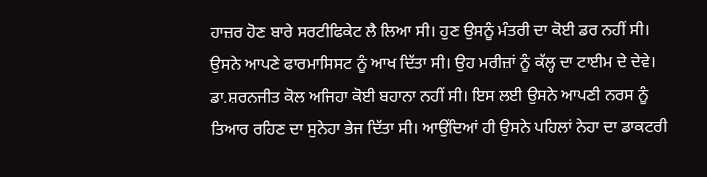ਹਾਜ਼ਰ ਹੋਣ ਬਾਰੇ ਸਰਟੀਫਿਕੇਟ ਲੈ ਲਿਆ ਸੀ। ਹੁਣ ਉਸਨੂੰ ਮੰਤਰੀ ਦਾ ਕੋਈ ਡਰ ਨਹੀਂ ਸੀ। ਉਸਨੇ ਆਪਣੇ ਫਾਰਮਾਸਿਸਟ ਨੂੰ ਆਖ ਦਿੱਤਾ ਸੀ। ਉਹ ਮਰੀਜ਼ਾਂ ਨੂੰ ਕੱਲ੍ਹ ਦਾ ਟਾਈਮ ਦੇ ਦੇਵੇ।
ਡਾ.ਸ਼ਰਨਜੀਤ ਕੋਲ ਅਜਿਹਾ ਕੋਈ ਬਹਾਨਾ ਨਹੀਂ ਸੀ। ਇਸ ਲਈ ਉਸਨੇ ਆਪਣੀ ਨਰਸ ਨੂੰ ਤਿਆਰ ਰਹਿਣ ਦਾ ਸੁਨੇਹਾ ਭੇਜ ਦਿੱਤਾ ਸੀ। ਆਉਂਦਿਆਂ ਹੀ ਉਸਨੇ ਪਹਿਲਾਂ ਨੇਹਾ ਦਾ ਡਾਕਟਰੀ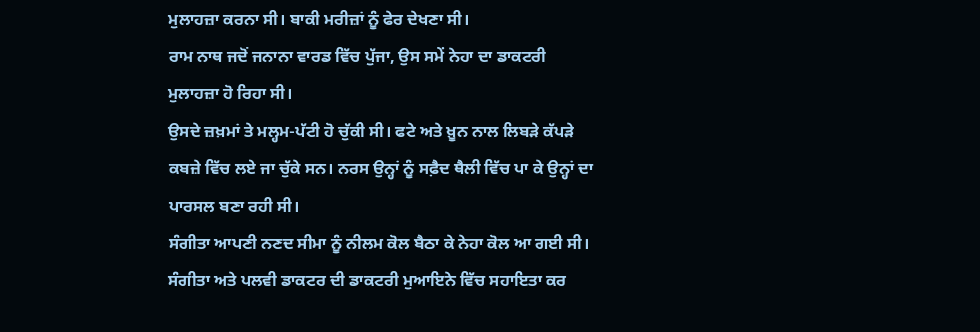ਮੁਲਾਹਜ਼ਾ ਕਰਨਾ ਸੀ। ਬਾਕੀ ਮਰੀਜ਼ਾਂ ਨੂੰ ਫੇਰ ਦੇਖਣਾ ਸੀ।
ਰਾਮ ਨਾਥ ਜਦੋਂ ਜਨਾਨਾ ਵਾਰਡ ਵਿੱਚ ਪੁੱਜਾ, ਉਸ ਸਮੇਂ ਨੇਹਾ ਦਾ ਡਾਕਟਰੀ ਮੁਲਾਹਜ਼ਾ ਹੋ ਰਿਹਾ ਸੀ।
ਉਸਦੇ ਜ਼ਖ਼ਮਾਂ ਤੇ ਮਲ੍ਹਮ-ਪੱਟੀ ਹੋ ਚੁੱਕੀ ਸੀ। ਫਟੇ ਅਤੇ ਖ਼ੂਨ ਨਾਲ ਲਿਬੜੇ ਕੱਪੜੇ ਕਬਜ਼ੇ ਵਿੱਚ ਲਏ ਜਾ ਚੁੱਕੇ ਸਨ। ਨਰਸ ਉਨ੍ਹਾਂ ਨੂੰ ਸਫ਼ੈਦ ਥੈਲੀ ਵਿੱਚ ਪਾ ਕੇ ਉਨ੍ਹਾਂ ਦਾ ਪਾਰਸਲ ਬਣਾ ਰਹੀ ਸੀ।
ਸੰਗੀਤਾ ਆਪਣੀ ਨਣਦ ਸੀਮਾ ਨੂੰ ਨੀਲਮ ਕੋਲ ਬੈਠਾ ਕੇ ਨੇਹਾ ਕੋਲ ਆ ਗਈ ਸੀ। ਸੰਗੀਤਾ ਅਤੇ ਪਲਵੀ ਡਾਕਟਰ ਦੀ ਡਾਕਟਰੀ ਮੁਆਇਨੇ ਵਿੱਚ ਸਹਾਇਤਾ ਕਰ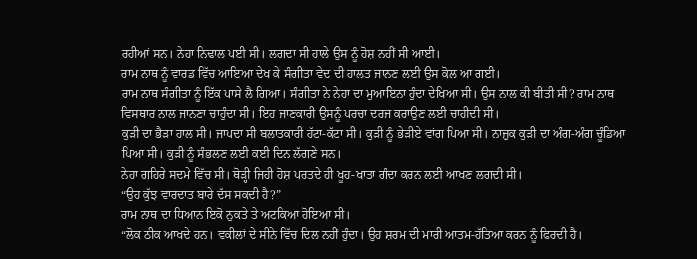ਰਹੀਆਂ ਸਨ। ਨੇਹਾ ਨਿਢਾਲ ਪਈ ਸੀ। ਲਗਦਾ ਸੀ ਹਾਲੇ ਉਸ ਨੂੰ ਹੋਸ਼ ਨਹੀਂ ਸੀ ਆਈ।
ਰਾਮ ਨਾਥ ਨੂੰ ਵਾਰਡ ਵਿੱਚ ਆਇਆ ਦੇਖ ਕੇ ਸੰਗੀਤਾ ਵੇਦ ਦੀ ਹਾਲਤ ਜਾਨਣ ਲਈ ਉਸ ਕੋਲ ਆ ਗਈ।
ਰਾਮ ਨਾਥ ਸੰਗੀਤਾ ਨੂੰ ਇੱਕ ਪਾਸੇ ਲੈ ਗਿਆ। ਸੰਗੀਤਾ ਨੇ ਨੇਹਾ ਦਾ ਮੁਆਇਨਾ ਹੁੰਦਾ ਦੇਖਿਆ ਸੀ। ਉਸ ਨਾਲ ਕੀ ਬੀਤੀ ਸੀ? ਰਾਮ ਨਾਥ ਵਿਸਥਾਰ ਨਾਲ ਜਾਨਣਾ ਚਾਹੁੰਦਾ ਸੀ। ਇਹ ਜਾਣਕਾਰੀ ਉਸਨੂੰ ਪਰਚਾ ਦਰਜ ਕਰਾਉਣ ਲਈ ਚਾਹੀਦੀ ਸੀ।
ਕੁੜੀ ਦਾ ਭੈੜਾ ਹਾਲ ਸੀ। ਜਾਪਦਾ ਸੀ ਬਲਾਤਕਾਰੀ ਹੱਟਾ-ਕੱਟਾ ਸੀ। ਕੁੜੀ ਨੂੰ ਭੇੜੀਏ ਵਾਂਗ ਪਿਆ ਸੀ। ਨਾਜ਼ੁਕ ਕੁੜੀ ਦਾ ਅੰਗ-ਅੰਗ ਚੂੰਡਿਆ ਪਿਆ ਸੀ। ਕੁੜੀ ਨੂੰ ਸੰਭਲਣ ਲਈ ਕਈ ਦਿਨ ਲੱਗਣੇ ਸਨ।
ਨੇਹਾ ਗਹਿਰੇ ਸਦਮੇ ਵਿੱਚ ਸੀ। ਥੋੜ੍ਹੀ ਜਿਹੀ ਹੋਸ਼ ਪਰਤਦੇ ਹੀ ਖੂਹ-ਖਾਤਾ ਗੰਦਾ ਕਰਨ ਲਈ ਆਖਣ ਲਗਦੀ ਸੀ।
“ਉਹ ਕੁੱਝ ਵਾਰਦਾਤ ਬਾਰੇ ਦੱਸ ਸਕਦੀ ਹੈ?”
ਰਾਮ ਨਾਥ ਦਾ ਧਿਆਨ ਇਕੋ ਨੁਕਤੇ ਤੇ ਅਟਕਿਆ ਹੋਇਆ ਸੀ।
“ਲੋਕ ਠੀਕ ਆਖਦੇ ਹਨ। ਵਕੀਲਾਂ ਦੇ ਸੀਨੇ ਵਿੱਚ ਦਿਲ ਨਹੀਂ ਹੁੰਦਾ। ਉਹ ਸ਼ਰਮ ਦੀ ਮਾਰੀ ਆਤਮ-ਹੱਤਿਆ ਕਰਨ ਨੂੰ ਫਿਰਦੀ ਹੈ।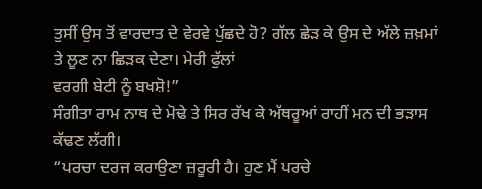ਤੁਸੀਂ ਉਸ ਤੋਂ ਵਾਰਦਾਤ ਦੇ ਵੇਰਵੇ ਪੁੱਛਦੇ ਹੋ? ਗੱਲ ਛੇੜ ਕੇ ਉਸ ਦੇ ਅੱਲੇ ਜ਼ਖ਼ਮਾਂ ਤੇ ਲੂਣ ਨਾ ਛਿੜਕ ਦੇਣਾ। ਮੇਰੀ ਫੁੱਲਾਂ
ਵਰਗੀ ਬੇਟੀ ਨੂੰ ਬਖਸ਼ੋ!”
ਸੰਗੀਤਾ ਰਾਮ ਨਾਥ ਦੇ ਮੋਢੇ ਤੇ ਸਿਰ ਰੱਖ ਕੇ ਅੱਥਰੂਆਂ ਰਾਹੀਂ ਮਨ ਦੀ ਭੜਾਸ ਕੱਢਣ ਲੱਗੀ।
“ਪਰਚਾ ਦਰਜ ਕਰਾਉਣਾ ਜ਼ਰੂਰੀ ਹੈ। ਹੁਣ ਮੈਂ ਪਰਚੇ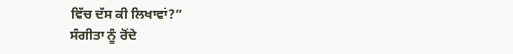ਵਿੱਚ ਦੱਸ ਕੀ ਲਿਖਾਵਾਂ?”
ਸੰਗੀਤਾ ਨੂੰ ਰੋਂਦੇ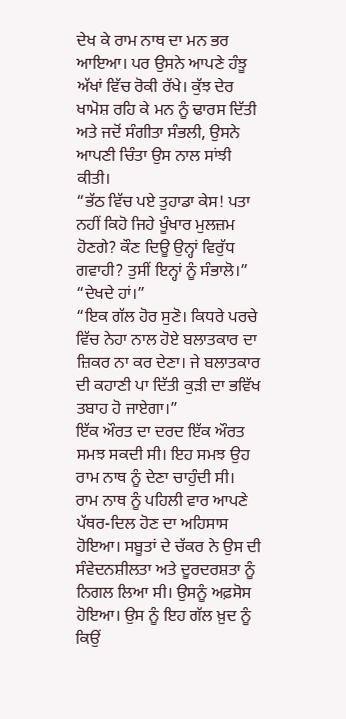ਦੇਖ ਕੇ ਰਾਮ ਨਾਥ ਦਾ ਮਨ ਭਰ ਆਇਆ। ਪਰ ਉਸਨੇ ਆਪਣੇ ਹੰਝੂ ਅੱਖਾਂ ਵਿੱਚ ਰੋਕੀ ਰੱਖੇ। ਕੁੱਝ ਦੇਰ ਖਾਮੋਸ਼ ਰਹਿ ਕੇ ਮਨ ਨੂੰ ਢਾਰਸ ਦਿੱਤੀ ਅਤੇ ਜਦੋਂ ਸੰਗੀਤਾ ਸੰਭਲੀ, ਉਸਨੇ ਆਪਣੀ ਚਿੰਤਾ ਉਸ ਨਾਲ ਸਾਂਝੀ ਕੀਤੀ।
“ਭੱਠ ਵਿੱਚ ਪਏ ਤੁਹਾਡਾ ਕੇਸ! ਪਤਾ ਨਹੀਂ ਕਿਹੋ ਜਿਹੇ ਖੂੰਖਾਰ ਮੁਲਜ਼ਮ ਹੋਣਗੇ? ਕੌਣ ਦਿਊ ਉਨ੍ਹਾਂ ਵਿਰੁੱਧ ਗਵਾਹੀ? ਤੁਸੀਂ ਇਨ੍ਹਾਂ ਨੂੰ ਸੰਭਾਲੋ।”
“ਦੇਖਦੇ ਹਾਂ।”
“ਇਕ ਗੱਲ ਹੋਰ ਸੁਣੋ। ਕਿਧਰੇ ਪਰਚੇ ਵਿੱਚ ਨੇਹਾ ਨਾਲ ਹੋਏ ਬਲਾਤਕਾਰ ਦਾ ਜ਼ਿਕਰ ਨਾ ਕਰ ਦੇਣਾ। ਜੇ ਬਲਾਤਕਾਰ ਦੀ ਕਹਾਣੀ ਪਾ ਦਿੱਤੀ ਕੁੜੀ ਦਾ ਭਵਿੱਖ ਤਬਾਹ ਹੋ ਜਾਏਗਾ।”
ਇੱਕ ਔਰਤ ਦਾ ਦਰਦ ਇੱਕ ਔਰਤ ਸਮਝ ਸਕਦੀ ਸੀ। ਇਹ ਸਮਝ ਉਹ ਰਾਮ ਨਾਥ ਨੂੰ ਦੇਣਾ ਚਾਹੁੰਦੀ ਸੀ।
ਰਾਮ ਨਾਥ ਨੂੰ ਪਹਿਲੀ ਵਾਰ ਆਪਣੇ ਪੱਥਰ-ਦਿਲ ਹੋਣ ਦਾ ਅਹਿਸਾਸ ਹੋਇਆ। ਸਬੂਤਾਂ ਦੇ ਚੱਕਰ ਨੇ ਉਸ ਦੀ ਸੰਵੇਦਨਸ਼ੀਲਤਾ ਅਤੇ ਦੂਰਦਰਸ਼ਤਾ ਨੂੰ ਨਿਗਲ ਲਿਆ ਸੀ। ਉਸਨੂੰ ਅਫ਼ਸੋਸ ਹੋਇਆ। ਉਸ ਨੂੰ ਇਹ ਗੱਲ ਖ਼ੁਦ ਨੂੰ ਕਿਉਂ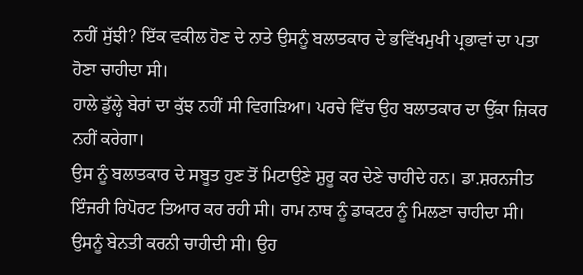ਨਹੀਂ ਸੁੱਝੀ? ਇੱਕ ਵਕੀਲ ਹੋਣ ਦੇ ਨਾਤੇ ਉਸਨੂੰ ਬਲਾਤਕਾਰ ਦੇ ਭਵਿੱਖਮੁਖੀ ਪ੍ਰਭਾਵਾਂ ਦਾ ਪਤਾ ਹੋਣਾ ਚਾਹੀਦਾ ਸੀ।
ਹਾਲੇ ਡੁੱਲ੍ਹੇ ਬੇਰਾਂ ਦਾ ਕੁੱਝ ਨਹੀਂ ਸੀ ਵਿਗੜਿਆ। ਪਰਚੇ ਵਿੱਚ ਉਹ ਬਲਾਤਕਾਰ ਦਾ ਉੱਕਾ ਜ਼ਿਕਰ ਨਹੀਂ ਕਰੇਗਾ।
ਉਸ ਨੂੰ ਬਲਾਤਕਾਰ ਦੇ ਸਬੂਤ ਹੁਣ ਤੋਂ ਮਿਟਾਉਣੇ ਸ਼ੁਰੂ ਕਰ ਦੇਣੇ ਚਾਹੀਦੇ ਹਨ। ਡਾ.ਸ਼ਰਨਜੀਤ ਇੰਜਰੀ ਰਿਪੋਰਟ ਤਿਆਰ ਕਰ ਰਹੀ ਸੀ। ਰਾਮ ਨਾਥ ਨੂੰ ਡਾਕਟਰ ਨੂੰ ਮਿਲਣਾ ਚਾਹੀਦਾ ਸੀ। ਉਸਨੂੰ ਬੇਨਤੀ ਕਰਨੀ ਚਾਹੀਦੀ ਸੀ। ਉਹ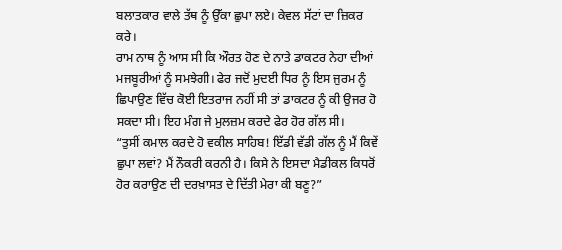ਬਲਾਤਕਾਰ ਵਾਲੇ ਤੱਥ ਨੂੰ ਉੱਕਾ ਛੁਪਾ ਲਏ। ਕੇਵਲ ਸੱਟਾਂ ਦਾ ਜ਼ਿਕਰ ਕਰੇ।
ਰਾਮ ਨਾਥ ਨੂੰ ਆਸ ਸੀ ਕਿ ਔਰਤ ਹੋਣ ਦੇ ਨਾਤੇ ਡਾਕਟਰ ਨੇਹਾ ਦੀਆਂ ਮਜਬੂਰੀਆਂ ਨੂੰ ਸਮਝੇਗੀ। ਫੇਰ ਜਦੋਂ ਮੁਦਈ ਧਿਰ ਨੂੰ ਇਸ ਜੁਰਮ ਨੂੰ ਛਿਪਾਉਣ ਵਿੱਚ ਕੋਈ ਇਤਰਾਜ ਨਹੀਂ ਸੀ ਤਾਂ ਡਾਕਟਰ ਨੂੰ ਕੀ ਉਜਰ ਹੋ ਸਕਦਾ ਸੀ। ਇਹ ਮੰਗ ਜੇ ਮੁਲਜ਼ਮ ਕਰਦੇ ਫੇਰ ਹੋਰ ਗੱਲ ਸੀ।
“ਤੁਸੀਂ ਕਮਾਲ ਕਰਦੇ ਹੋ ਵਕੀਲ ਸਾਹਿਬ! ਇੱਡੀ ਵੱਡੀ ਗੱਲ ਨੂੰ ਮੈਂ ਕਿਵੇਂ ਛੁਪਾ ਲਵਾਂ? ਮੈਂ ਨੌਕਰੀ ਕਰਨੀ ਹੈ। ਕਿਸੇ ਨੇ ਇਸਦਾ ਮੈਡੀਕਲ ਕਿਧਰੋਂ ਹੋਰ ਕਰਾਉਣ ਦੀ ਦਰਖ਼ਾਸਤ ਦੇ ਦਿੱਤੀ ਮੇਰਾ ਕੀ ਬਣੂ?”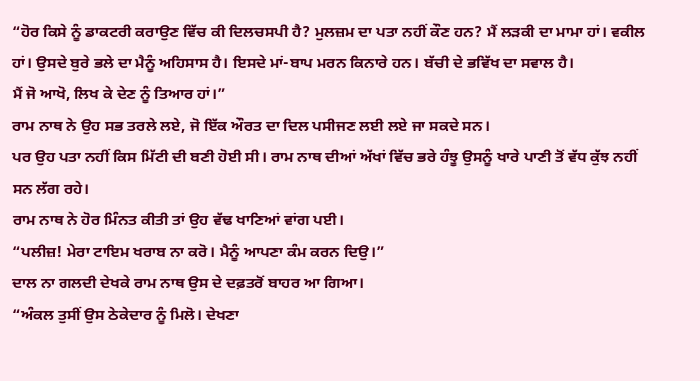“ਹੋਰ ਕਿਸੇ ਨੂੰ ਡਾਕਟਰੀ ਕਰਾਉਣ ਵਿੱਚ ਕੀ ਦਿਲਚਸਪੀ ਹੈ? ਮੁਲਜ਼ਮ ਦਾ ਪਤਾ ਨਹੀਂ ਕੌਣ ਹਨ? ਮੈਂ ਲੜਕੀ ਦਾ ਮਾਮਾ ਹਾਂ। ਵਕੀਲ ਹਾਂ। ਉਸਦੇ ਬੁਰੇ ਭਲੇ ਦਾ ਮੈਨੂੰ ਅਹਿਸਾਸ ਹੈ। ਇਸਦੇ ਮਾਂ-ਬਾਪ ਮਰਨ ਕਿਨਾਰੇ ਹਨ। ਬੱਚੀ ਦੇ ਭਵਿੱਖ ਦਾ ਸਵਾਲ ਹੈ।
ਮੈਂ ਜੋ ਆਖੋ, ਲਿਖ ਕੇ ਦੇਣ ਨੂੰ ਤਿਆਰ ਹਾਂ।”
ਰਾਮ ਨਾਥ ਨੇ ਉਹ ਸਭ ਤਰਲੇ ਲਏ, ਜੋ ਇੱਕ ਔਰਤ ਦਾ ਦਿਲ ਪਸੀਜਣ ਲਈ ਲਏ ਜਾ ਸਕਦੇ ਸਨ।
ਪਰ ਉਹ ਪਤਾ ਨਹੀਂ ਕਿਸ ਮਿੱਟੀ ਦੀ ਬਣੀ ਹੋਈ ਸੀ। ਰਾਮ ਨਾਥ ਦੀਆਂ ਅੱਖਾਂ ਵਿੱਚ ਭਰੇ ਹੰਝੂ ਉਸਨੂੰ ਖਾਰੇ ਪਾਣੀ ਤੋਂ ਵੱਧ ਕੁੱਝ ਨਹੀਂ ਸਨ ਲੱਗ ਰਹੇ।
ਰਾਮ ਨਾਥ ਨੇ ਹੋਰ ਮਿੰਨਤ ਕੀਤੀ ਤਾਂ ਉਹ ਵੱਢ ਖਾਣਿਆਂ ਵਾਂਗ ਪਈ।
“ਪਲੀਜ਼! ਮੇਰਾ ਟਾਇਮ ਖਰਾਬ ਨਾ ਕਰੋ। ਮੈਨੂੰ ਆਪਣਾ ਕੰਮ ਕਰਨ ਦਿਉ।”
ਦਾਲ ਨਾ ਗਲਦੀ ਦੇਖਕੇ ਰਾਮ ਨਾਥ ਉਸ ਦੇ ਦਫ਼ਤਰੋਂ ਬਾਹਰ ਆ ਗਿਆ।
“ਅੰਕਲ ਤੁਸੀਂ ਉਸ ਠੇਕੇਦਾਰ ਨੂੰ ਮਿਲੋ। ਦੇਖਣਾ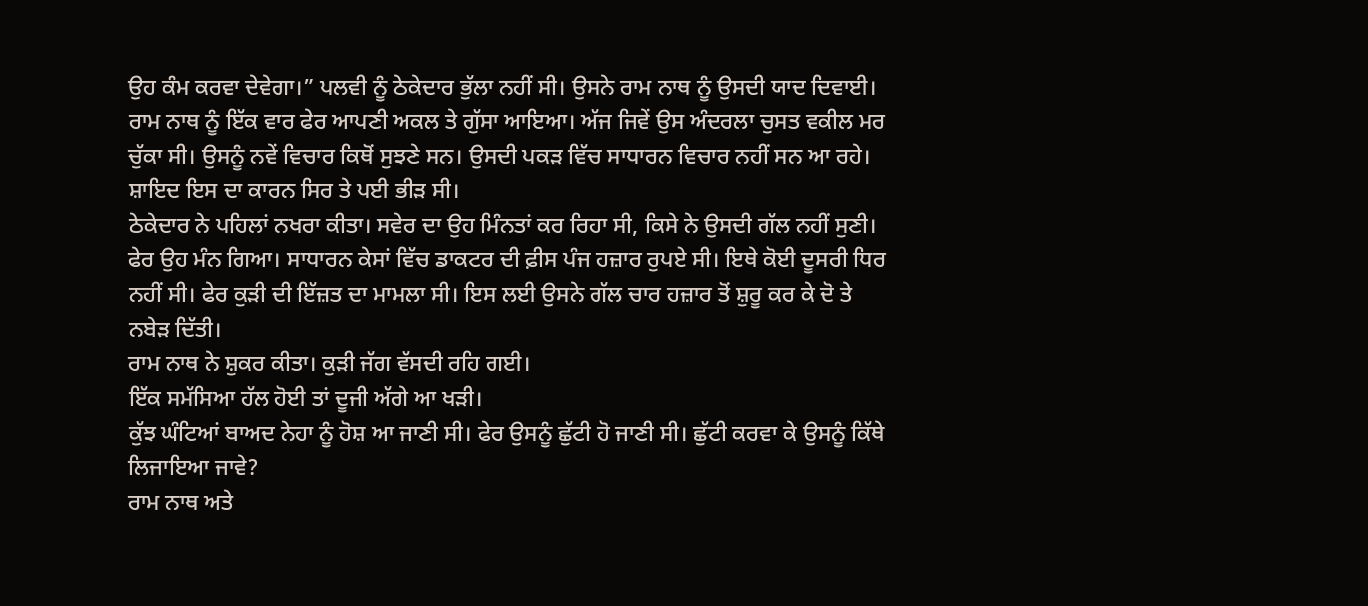ਉਹ ਕੰਮ ਕਰਵਾ ਦੇਵੇਗਾ।” ਪਲਵੀ ਨੂੰ ਠੇਕੇਦਾਰ ਭੁੱਲਾ ਨਹੀਂ ਸੀ। ਉਸਨੇ ਰਾਮ ਨਾਥ ਨੂੰ ਉਸਦੀ ਯਾਦ ਦਿਵਾਈ।
ਰਾਮ ਨਾਥ ਨੂੰ ਇੱਕ ਵਾਰ ਫੇਰ ਆਪਣੀ ਅਕਲ ਤੇ ਗੁੱਸਾ ਆਇਆ। ਅੱਜ ਜਿਵੇਂ ਉਸ ਅੰਦਰਲਾ ਚੁਸਤ ਵਕੀਲ ਮਰ ਚੁੱਕਾ ਸੀ। ਉਸਨੂੰ ਨਵੇਂ ਵਿਚਾਰ ਕਿਥੋਂ ਸੁਝਣੇ ਸਨ। ਉਸਦੀ ਪਕੜ ਵਿੱਚ ਸਾਧਾਰਨ ਵਿਚਾਰ ਨਹੀਂ ਸਨ ਆ ਰਹੇ। ਸ਼ਾਇਦ ਇਸ ਦਾ ਕਾਰਨ ਸਿਰ ਤੇ ਪਈ ਭੀੜ ਸੀ।
ਠੇਕੇਦਾਰ ਨੇ ਪਹਿਲਾਂ ਨਖਰਾ ਕੀਤਾ। ਸਵੇਰ ਦਾ ਉਹ ਮਿੰਨਤਾਂ ਕਰ ਰਿਹਾ ਸੀ, ਕਿਸੇ ਨੇ ਉਸਦੀ ਗੱਲ ਨਹੀਂ ਸੁਣੀ।
ਫੇਰ ਉਹ ਮੰਨ ਗਿਆ। ਸਾਧਾਰਨ ਕੇਸਾਂ ਵਿੱਚ ਡਾਕਟਰ ਦੀ ਫ਼ੀਸ ਪੰਜ ਹਜ਼ਾਰ ਰੁਪਏ ਸੀ। ਇਥੇ ਕੋਈ ਦੂਸਰੀ ਧਿਰ ਨਹੀਂ ਸੀ। ਫੇਰ ਕੁੜੀ ਦੀ ਇੱਜ਼ਤ ਦਾ ਮਾਮਲਾ ਸੀ। ਇਸ ਲਈ ਉਸਨੇ ਗੱਲ ਚਾਰ ਹਜ਼ਾਰ ਤੋਂ ਸ਼ੁਰੂ ਕਰ ਕੇ ਦੋ ਤੇ ਨਬੇੜ ਦਿੱਤੀ।
ਰਾਮ ਨਾਥ ਨੇ ਸ਼ੁਕਰ ਕੀਤਾ। ਕੁੜੀ ਜੱਗ ਵੱਸਦੀ ਰਹਿ ਗਈ।
ਇੱਕ ਸਮੱਸਿਆ ਹੱਲ ਹੋਈ ਤਾਂ ਦੂਜੀ ਅੱਗੇ ਆ ਖੜੀ।
ਕੁੱਝ ਘੰਟਿਆਂ ਬਾਅਦ ਨੇਹਾ ਨੂੰ ਹੋਸ਼ ਆ ਜਾਣੀ ਸੀ। ਫੇਰ ਉਸਨੂੰ ਛੁੱਟੀ ਹੋ ਜਾਣੀ ਸੀ। ਛੁੱਟੀ ਕਰਵਾ ਕੇ ਉਸਨੂੰ ਕਿੱਥੇ ਲਿਜਾਇਆ ਜਾਵੇ?
ਰਾਮ ਨਾਥ ਅਤੇ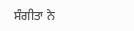ਸੰਗੀਤਾ ਨੇ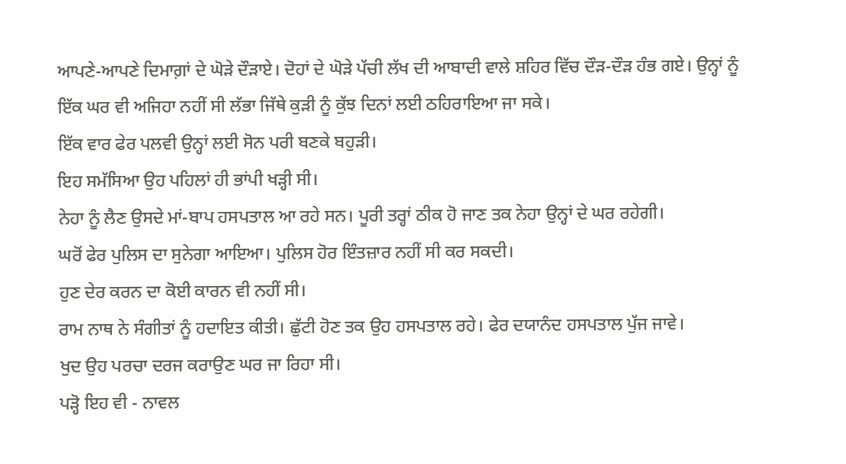ਆਪਣੇ-ਆਪਣੇ ਦਿਮਾਗ਼ਾਂ ਦੇ ਘੋੜੇ ਦੌੜਾਏ। ਦੋਹਾਂ ਦੇ ਘੋੜੇ ਪੱਚੀ ਲੱਖ ਦੀ ਆਬਾਦੀ ਵਾਲੇ ਸ਼ਹਿਰ ਵਿੱਚ ਦੌੜ-ਦੌੜ ਹੰਭ ਗਏ। ਉਨ੍ਹਾਂ ਨੂੰ ਇੱਕ ਘਰ ਵੀ ਅਜਿਹਾ ਨਹੀਂ ਸੀ ਲੱਭਾ ਜਿੱਥੇ ਕੁੜੀ ਨੂੰ ਕੁੱਝ ਦਿਨਾਂ ਲਈ ਠਹਿਰਾਇਆ ਜਾ ਸਕੇ।
ਇੱਕ ਵਾਰ ਫੇਰ ਪਲਵੀ ਉਨ੍ਹਾਂ ਲਈ ਸੋਨ ਪਰੀ ਬਣਕੇ ਬਹੁੜੀ।
ਇਹ ਸਮੱਸਿਆ ਉਹ ਪਹਿਲਾਂ ਹੀ ਭਾਂਪੀ ਖੜ੍ਹੀ ਸੀ।
ਨੇਹਾ ਨੂੰ ਲੈਣ ਉਸਦੇ ਮਾਂ-ਬਾਪ ਹਸਪਤਾਲ ਆ ਰਹੇ ਸਨ। ਪੂਰੀ ਤਰ੍ਹਾਂ ਠੀਕ ਹੋ ਜਾਣ ਤਕ ਨੇਹਾ ਉਨ੍ਹਾਂ ਦੇ ਘਰ ਰਹੇਗੀ।
ਘਰੋਂ ਫੇਰ ਪੁਲਿਸ ਦਾ ਸੁਨੇਗਾ ਆਇਆ। ਪੁਲਿਸ ਹੋਰ ਇੰਤਜ਼ਾਰ ਨਹੀਂ ਸੀ ਕਰ ਸਕਦੀ।
ਹੁਣ ਦੇਰ ਕਰਨ ਦਾ ਕੋਈ ਕਾਰਨ ਵੀ ਨਹੀਂ ਸੀ।
ਰਾਮ ਨਾਥ ਨੇ ਸੰਗੀਤਾਂ ਨੂੰ ਹਦਾਇਤ ਕੀਤੀ। ਛੁੱਟੀ ਹੋਣ ਤਕ ਉਹ ਹਸਪਤਾਲ ਰਹੇ। ਫੇਰ ਦਯਾਨੰਦ ਹਸਪਤਾਲ ਪੁੱਜ ਜਾਵੇ।
ਖੁਦ ਉਹ ਪਰਚਾ ਦਰਜ ਕਰਾਉਣ ਘਰ ਜਾ ਰਿਹਾ ਸੀ।
ਪੜ੍ਹੋ ਇਹ ਵੀ - ਨਾਵਲ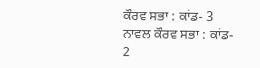ਕੌਰਵ ਸਭਾ : ਕਾਂਡ- 3
ਨਾਵਲ ਕੌਰਵ ਸਭਾ : ਕਾਂਡ- 2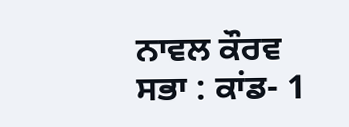ਨਾਵਲ ਕੌਰਵ ਸਭਾ : ਕਾਂਡ- 1